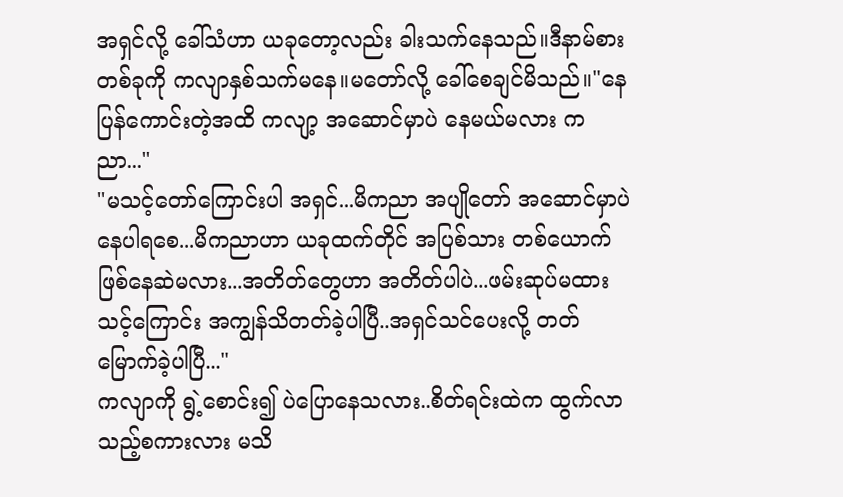အရှင်လို့ ခေါ်သံဟာ ယခုတော့လည်း ခါးသက်နေသည်။ဒီနာမ်စားတစ်ခုကို ကလျာနှစ်သက်မနေ။မတော်လို့ ခေါ်စေချင်မိသည်။"နေပြန်ကောင်းတဲ့အထိ ကလျာ့ အဆောင်မှာပဲ နေမယ်မလား ကညာ..."
"မသင့်တော်ကြောင်းပါ အရှင်...မိကညာ အပျိုတော် အဆောင်မှာပဲ နေပါရစေ...မိကညာဟာ ယခုထက်တိုင် အပြစ်သား တစ်ယောက်ဖြစ်နေဆဲမလား...အတိတ်တွေဟာ အတိတ်ပါပဲ...ဖမ်းဆုပ်မထားသင့်ကြောင်း အကျွန်သိတတ်ခဲ့ပါပြီ..အရှင်သင်ပေးလို့ တတ်မြောက်ခဲ့ပါပြီ..."
ကလျာကို ရွဲ့စောင်း၍ ပဲပြောနေသလား..စိတ်ရင်းထဲက ထွက်လာသည့်စကားလား မသိ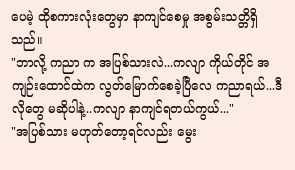ပေမဲ့ ထိုစကားလုံးတွေမှာ နာကျင်စေမှု အစွမ်းသတ္တိရှိသည်။
"ဘာလို့ ကညာ က အပြစ်သားလဲ...ကလျာ ကိုယ်တိုင် အကျဉ်းထောင်ထဲက လွတ်မြောက်စေခဲ့ပြီလေ ကညာရယ်...ဒီလိုတွေ မဆိုပါနဲ့..ကလျာ နာကျင်ရတယ်ကွယ်..."
"အပြစ်သား မဟုတ်တော့ရင်လည်း မွေး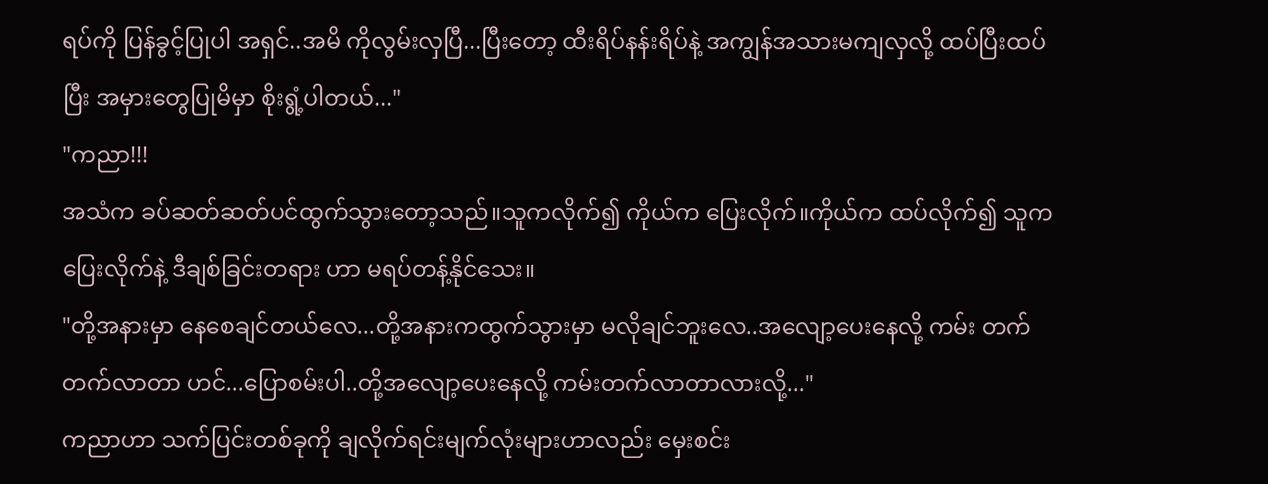ရပ်ကို ပြန်ခွင့်ပြုပါ အရှင်..အမိ ကိုလွမ်းလှပြီ...ပြီးတော့ ထီးရိပ်နန်းရိပ်နဲ့ အကျွန်အသားမကျလှလို့ ထပ်ပြီးထပ်ပြီး အမှားတွေပြုမိမှာ စိုးရွံ့ပါတယ်..."
"ကညာ!!!
အသံက ခပ်ဆတ်ဆတ်ပင်ထွက်သွားတော့သည်။သူကလိုက်၍ ကိုယ်က ပြေးလိုက်။ကိုယ်က ထပ်လိုက်၍ သူက ပြေးလိုက်နဲ့ ဒီချစ်ခြင်းတရား ဟာ မရပ်တန့်နိုင်သေး။
"တို့အနားမှာ နေစေချင်တယ်လေ...တို့အနားကထွက်သွားမှာ မလိုချင်ဘူးလေ..အလျော့ပေးနေလို့ ကမ်း တက်တက်လာတာ ဟင်...ပြောစမ်းပါ..တို့အလျော့ပေးနေလို့ ကမ်းတက်လာတာလားလို့..."
ကညာဟာ သက်ပြင်းတစ်ခုကို ချလိုက်ရင်းမျက်လုံးများဟာလည်း မှေးစင်း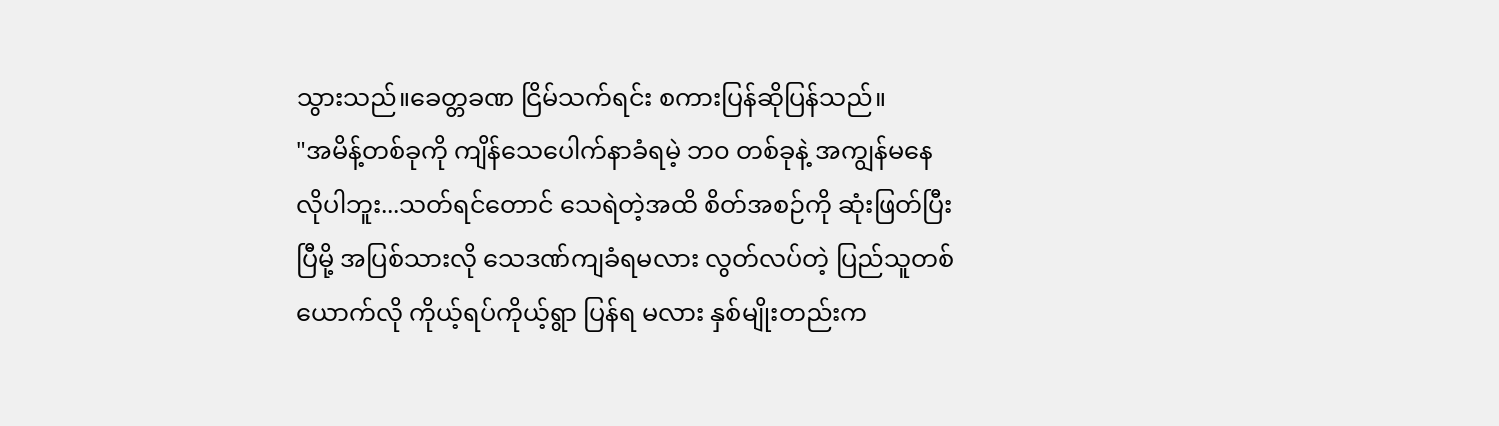သွားသည်။ခေတ္တခဏ ငြိမ်သက်ရင်း စကားပြန်ဆိုပြန်သည်။
"အမိန့်တစ်ခုကို ကျိန်သေပေါက်နာခံရမဲ့ ဘ၀ တစ်ခုနဲ့ အကျွန်မနေလိုပါဘူး...သတ်ရင်တောင် သေရဲတဲ့အထိ စိတ်အစဉ်ကို ဆုံးဖြတ်ပြီးပြီမို့ အပြစ်သားလို သေဒဏ်ကျခံရမလား လွတ်လပ်တဲ့ ပြည်သူတစ်ယောက်လို ကိုယ့်ရပ်ကိုယ့်ရွာ ပြန်ရ မလား နှစ်မျိုးတည်းက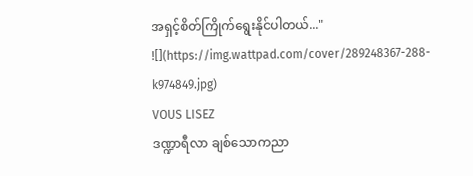အရှင့်စိတ်ကြိုက်ရွေးနိုင်ပါတယ်..."
![](https://img.wattpad.com/cover/289248367-288-k974849.jpg)
VOUS LISEZ
ဒဏ္ဍာရီလာ ချစ်သောကညာ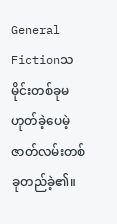General Fictionသမိုင်းတစ်ခုမဟုတ်ခဲ့ပေမဲ့ ဇာတ်လမ်းတစ်ခုတည်ခဲ့၏။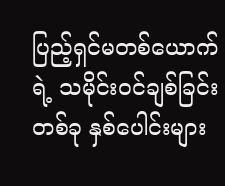ပြည့်ရှင်မတစ်ယောက်ရဲ့ သမိုင်း၀င်ချစ်ခြင်းတစ်ခု နှစ်ပေါင်းများ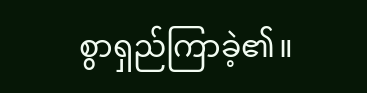စွာရှည်ကြာခဲ့၏။